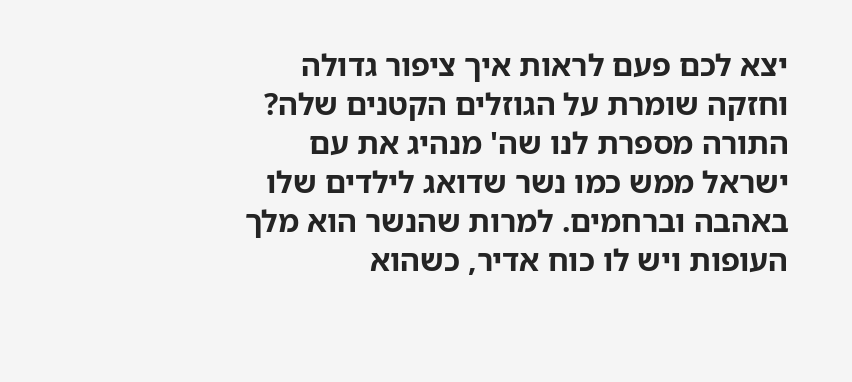יצא לכם פעם לראות איך ציפור גדולה וחזקה שומרת על הגוזלים הקטנים שלה? התורה מספרת לנו שה' מנהיג את עם ישראל ממש כמו נשר שדואג לילדים שלו באהבה וברחמים. למרות שהנשר הוא מלך העופות ויש לו כוח אדיר, כשהוא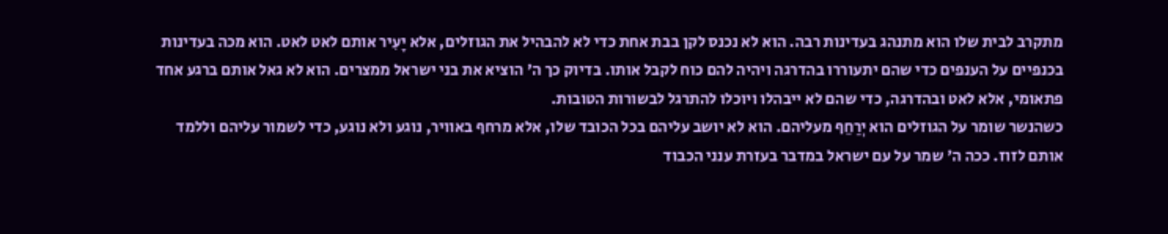מתקרב לבית שלו הוא מתנהג בעדינות רבה. הוא לא נכנס לקן בבת אחת כדי לא להבהיל את הגוזלים, אלא יָעִיר אותם לאט לאט. הוא מכה בעדינות בכנפיים על הענפים כדי שהם יתעוררו בהדרגה ויהיה להם כוח לקבל אותו. בדיוק כך ה' הוציא את בני ישראל ממצרים. הוא לא גאל אותם ברגע אחד פתאומי, אלא לאט ובהדרגה, כדי שהם לא ייבהלו ויוכלו להתרגל לבשורות הטובות.
כשהנשר שומר על הגוזלים הוא יְרַחֵף מעליהם. הוא לא יושב עליהם בכל הכובד שלו, אלא מרחף באוויר, נוגע ולא נוגע, כדי לשמור עליהם וללמד אותם לזוז. ככה ה' שמר על עם ישראל במדבר בעזרת ענני הכבוד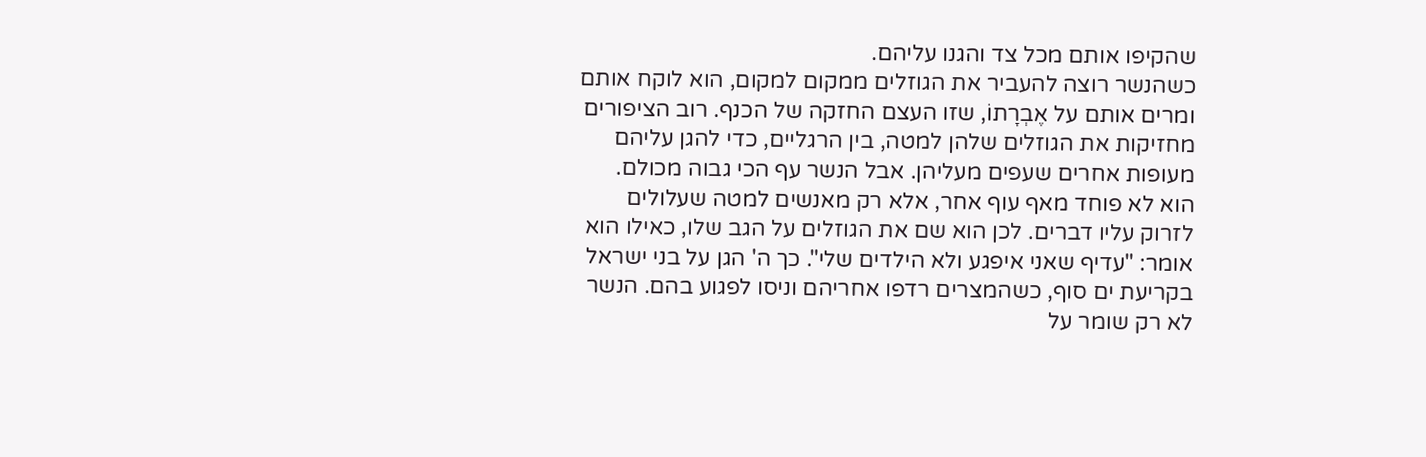שהקיפו אותם מכל צד והגנו עליהם.
כשהנשר רוצה להעביר את הגוזלים ממקום למקום, הוא לוקח אותם ומרים אותם על אֶבְרָתוֹ, שזו העצם החזקה של הכנף. רוב הציפורים מחזיקות את הגוזלים שלהן למטה, בין הרגליים, כדי להגן עליהם מעופות אחרים שעפים מעליהן. אבל הנשר עף הכי גבוה מכולם. הוא לא פוחד מאף עוף אחר, אלא רק מאנשים למטה שעלולים לזרוק עליו דברים. לכן הוא שם את הגוזלים על הגב שלו, כאילו הוא אומר: "עדיף שאני איפגע ולא הילדים שלי". כך ה' הגן על בני ישראל בקריעת ים סוף, כשהמצרים רדפו אחריהם וניסו לפגוע בהם. הנשר לא רק שומר על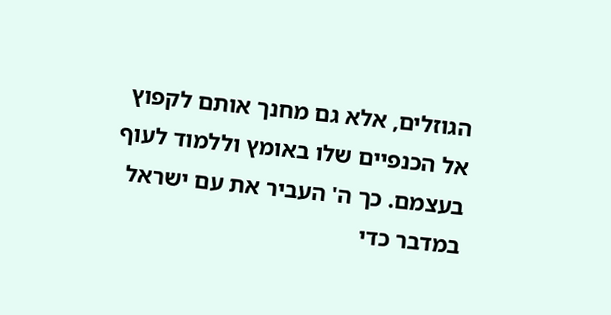הגוזלים, אלא גם מחנך אותם לקפוץ אל הכנפיים שלו באומץ וללמוד לעוף בעצמם. כך ה' העביר את עם ישראל במדבר כדי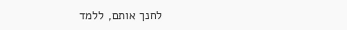לחנך אותם, ללמד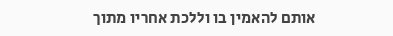אותם להאמין בו וללכת אחריו מתוך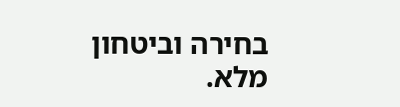בחירה וביטחון מלא.